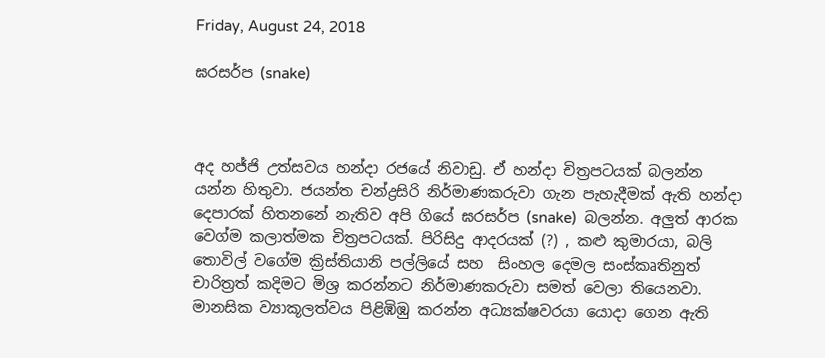Friday, August 24, 2018

ඝරසර්ප (snake)



අද හජ්ජි උත්සවය හන්දා රජයේ නිවාඩු. ඒ හන්දා චිත්‍රපටයක් බලන්න යන්න හිතුවා. ජයන්ත චන්ද්‍රසිරි නිර්මාණකරුවා ගැන පැහැදීමක් ඇති හන්දා දෙපාරක් හිතනනේ නැතිව අපි ගියේ ඝරසර්ප (snake)  බලන්න. අලුත් ආරක වෙග්ම කලාත්මක චිත්‍රපටයක්. පිරිසිදු ආදරයක් (?) , කළු කුමාරයා, බලි තොවිල් වගේම ක්‍රිස්තියානි පල්ලියේ සහ  සිංහල දෙමල සංස්කෘතිනුත් චාරිත්‍රත් කදිමට මිශ්‍ර කරන්නට නිර්මාණකරුවා සමත් වෙලා තියෙනවා. මානසික ව්‍යාකූලත්වය පිළිඹිඹු කරන්න අධ්‍යක්ෂවරයා යොදා ගෙන ඇති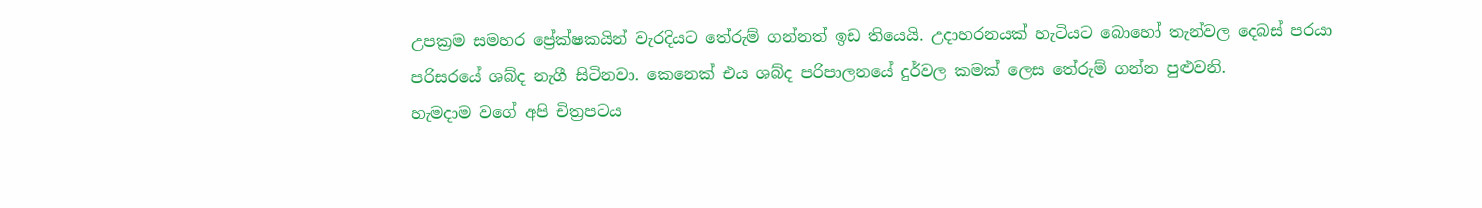උපක්‍රම සමහර ප්‍රේක්ෂකයින් වැරදියට තේරුම් ගන්නත් ඉඩ තියෙයි. උදාහරනයක් හැටියට බොහෝ තැන්වල දෙබස් පරයා පරිසරයේ ශබ්ද නැගී සිටිනවා. කෙනෙක් එය ශබ්ද පරිපාලනයේ දුර්වල කමක් ලෙස තේරුම් ගන්න පුළුවනි.
හැමදාම වගේ අපි චිත්‍රපටය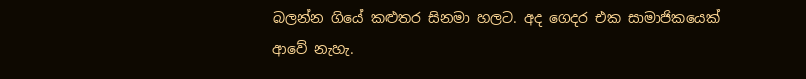බලන්න ගියේ කළුතර සිනමා හලට. අද‍ ගෙදර එක සාමාජිකයෙක් ආවේ නැහැ.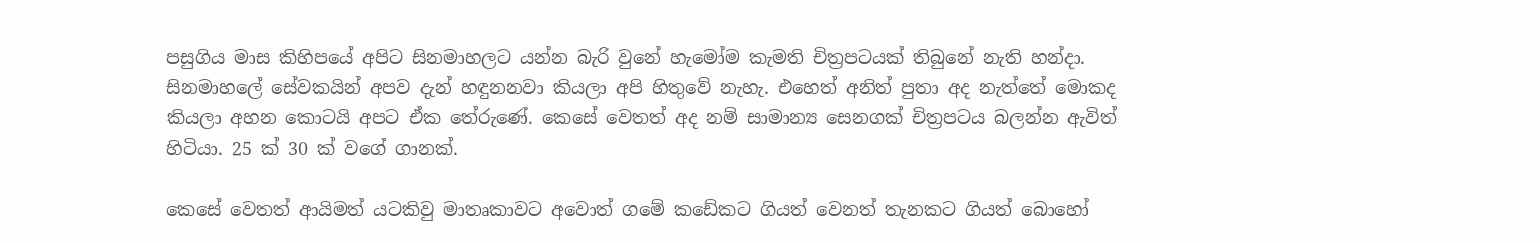පසුගිය මාස කිහිපයේ අපිට සිනමාහලට යන්න බැරි වුනේ හැමෝම කැමති චිත්‍රපටයක් තිබුනේ නැති හන්දා. සිනමාහලේ සේවකයින් අපව දැන් හඳුනනවා කියලා අපි හිතුවේ නැහැ. එහෙත් අනිත් පුතා අද නැත්තේ මොකද කියලා අහන කොටයි අපට ඒක තේරුණේ. කෙසේ වෙතත් අද නම් සාමාන්‍ය සෙනගක් චිත්‍රපටය බලන්න ඇවිත් හිටියා. 25 ක් 30 ක් වගේ ගානක්.

කෙසේ වෙතත් ආයිමත් යටකිවු මාතෘකාවට අවොත් ගමේ කඩේකට ගියත් වෙනත් තැනකට ගියත් බොහෝ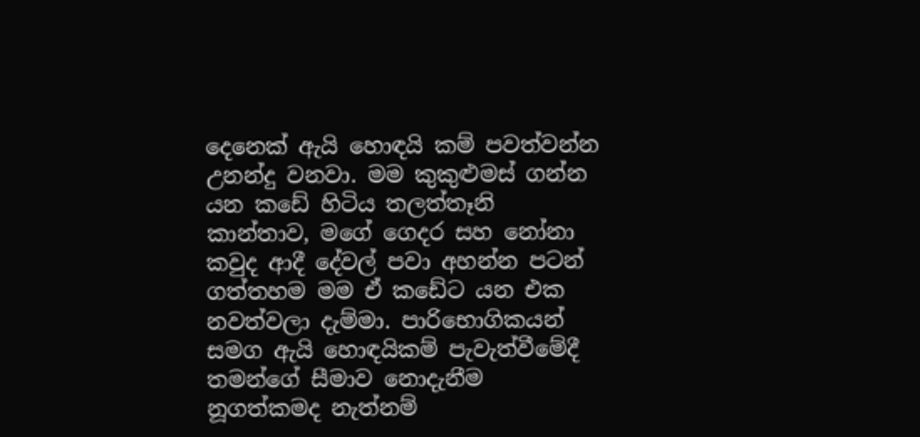දෙනෙක් ඇයි හොඳයි කම් පවත්වන්න උනන්දු වනවා. මම කුකුළුමස් ගන්න යන කඩේ හිටිය තලත්තෑනි කාන්තාව, මගේ ගෙදර සහ නෝනා කවුද ආදී දේවල් පවා අහන්න පටන් ගත්තහම මම ඒ කඩේට යන එක නවත්වලා දැම්මා. පාරිභොගිකයන් සමග ඇයි හොඳයිකම් පැවැත්වීමේදී තමන්ගේ සීමාව නොදැනීම නූගත්කමද නැත්නම්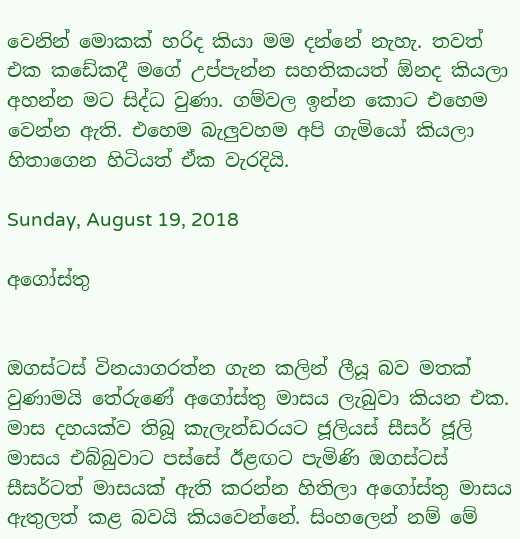වෙනින් මොකක් හරිද කියා මම දන්නේ නැහැ. තවත් එක කඩේකදී මගේ උප්පැන්න සහතිකයත් ඕනද කියලා අහන්න මට සිද්ධ වුණා. ගම්වල ඉන්න කොට එහෙම වෙන්න ඇති. එහෙම බැලුවහම අපි ගැමියෝ කියලා හිතාගෙන හිටියත් ඒක වැරදියි.

Sunday, August 19, 2018

අගෝස්තු


ඔගස්ටස් විනයාගරත්න ගැන කලින් ලීයූ බව මතක් වුණාමයි තේරුණේ අගෝස්තු මාසය ලැබුවා කියන එක. මාස දහයක්ව තිබූ කැලැන්ඩරයට ජූලියස් සීසර් ජූලි මාසය එබ්බුවාට පස්සේ ඊළඟට පැමිණි ඔගස්ටස් සීසර්ටත් මාසයක් ඇති කරන්න හිතිලා අගෝස්තු මාසය ඇතුලත් කළ බවයි කියවෙන්නේ. සිංහලෙන් නම් මේ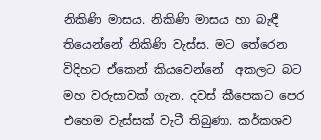නිකිණි මාසය. නිකිණි මාසය හා බැඳී තියෙන්නේ නිකිණි වැස්ස. මට තේරෙන විදිහට ඒකෙන් කියවෙන්නේ  අකලට බට මහ වරුසාවක් ගැන. දවස් කීපෙකට පෙර එහෙම වැස්සක් වැටී තිබුණා. කර්කශව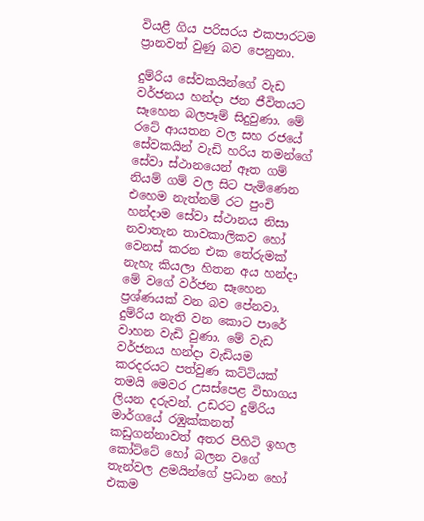වියළී ගිය පරිසරය එකපාරටම ප්‍රානවත් වුණු බව පෙනුනා.

දුම්රිය සේවකයින්ගේ වැඩ වර්ජනය හන්දා ජන ජීවිතයට සෑහෙන බලපෑම් සිදුවුණා. මේ රටේ ආයතන වල සහ රජයේ සේවකයින් වැඩි හරිය තමන්ගේ සේවා ස්ථානයෙන් ඈත ගම් නියම් ගම් වල සිට පැමිණෙන එහෙම නැත්නම් රට පුංචි හන්දාම සේවා ස්ථානය නිසා නවාතැන තාවකාලිකව හෝ වෙනස් කරන එක තේරුමක් නැහැ කියලා හිතන අය හන්දා මේ වගේ වර්ජන සෑහෙන ප්‍රශ්ණයක් වන බව පේනවා. දුම්රිය නැති වන කොට පාරේ වාහන වැඩි වුණා. මේ වැඩ වර්ජනය හන්දා වැඩියම කරදරයට පත්වුණ කට්ටියක් තමයි මෙවර උසස්පෙළ විභාගය ලියන දරුවන්. උඩරට දුම්රිය මාර්ගයේ රඹුක්කනත් කඩුගන්නාවත් අතර පිහිටි ඉහල කෝට්ටේ හෝ බලන වගේ තැන්වල ළමයින්ගේ ප්‍රධාන හෝ එකම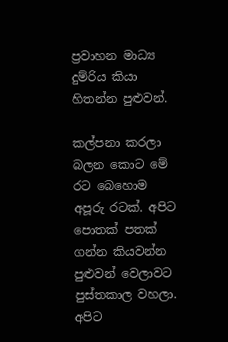ප්‍රවාහන මාධ්‍ය දුම්රිය කියා හිතන්න පුළුවන්.

කල්පනා කරලා බලන කොට මේ රට බෙහොම අපූරු රටක්. අපිට පොතක් පතක් ගන්න කියවන්න පුළුවන් වෙලාවට පුස්තකාල වහලා. අපිට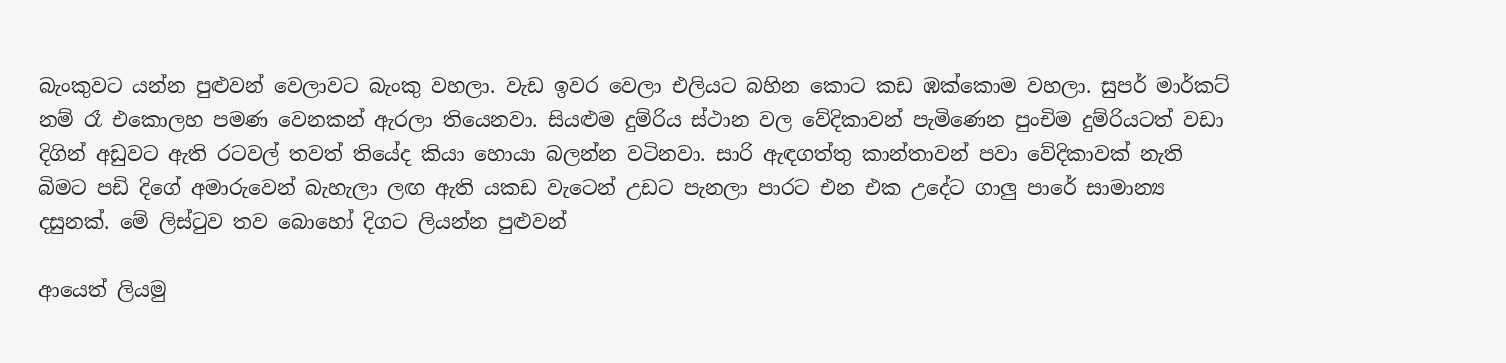බැංකුවට යන්න පුළුවන් වෙලාවට බැංකු වහලා. වැඩ ඉවර වෙලා එලියට බහින කොට කඩ ඹක්කොම වහලා. සුපර් මාර්කට් නම් රෑ එකොලහ පමණ වෙනකන් ඇරලා තියෙනවා. සියළුම දුම්රිය ස්ථාන වල වේදිකාවන් පැමිණෙන පුංචිම දුම්රියටත් වඩා දිගින් අඩුවට ඇති රටවල් තවත් තියේද කියා හොයා බලන්න වටිනවා. සාරි ඇඳගත්තු කාන්තාවන් පවා වේදිකාවක් නැති බිමට පඩි දිගේ අමාරුවෙන් බැහැලා ලඟ ඇති යකඩ වැටෙන් උඩට පැනලා පාරට එන එක උදේට ගාලු පාරේ සාමාන්‍ය දසුනක්. මේ ලිස්ටුව තව බොහෝ දිගට ලියන්න පුළුවන්

ආයෙත් ලියමු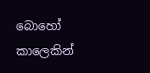බොහෝ කාලෙකින්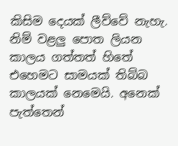කිසිම දෙයක් ලීව්වේ නැහැ. නිම් වළලු පොත ලියන කාලය ගත්තත් හිතේ එහෙමට සාමයක් තිබ්බ කාලයක් නෙමෙයි. අනෙක් පැත්තෙන්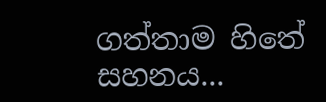ගත්තාම හිතේ සහනය...